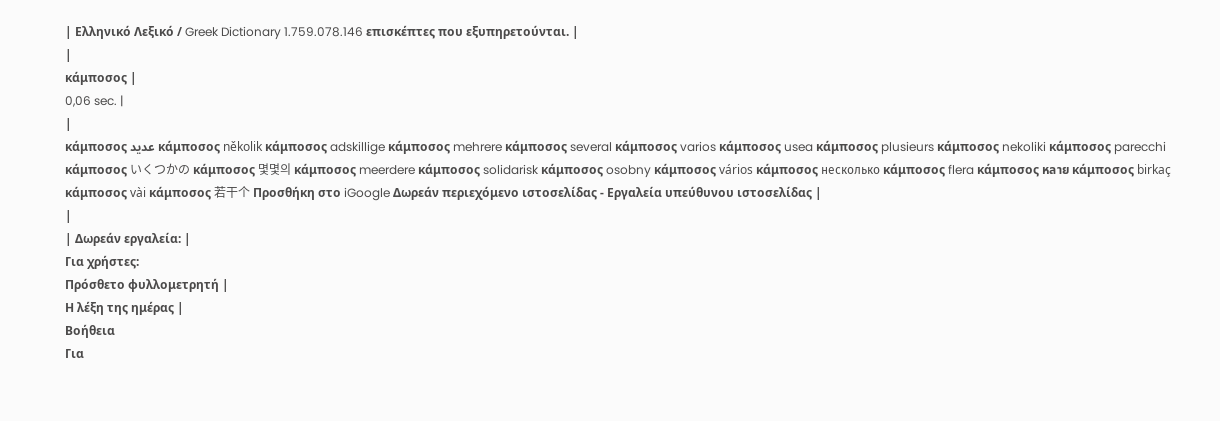| Ελληνικό Λεξικό / Greek Dictionary 1.759.078.146 επισκέπτες που εξυπηρετούνται. |
|
κάμποσος |
0,06 sec. |
|
κάμποσος عديد κάμποσος několik κάμποσος adskillige κάμποσος mehrere κάμποσος several κάμποσος varios κάμποσος usea κάμποσος plusieurs κάμποσος nekoliki κάμποσος parecchi κάμποσος いくつかの κάμποσος 몇몇의 κάμποσος meerdere κάμποσος solidarisk κάμποσος osobny κάμποσος vários κάμποσος несколько κάμποσος flera κάμποσος หลาย κάμποσος birkaç κάμποσος vài κάμποσος 若干个 Προσθήκη στο iGoogle Δωρεάν περιεχόμενο ιστοσελίδας - Εργαλεία υπεύθυνου ιστοσελίδας |
|
| Δωρεάν εργαλεία: |
Για χρήστες:
Πρόσθετο φυλλομετρητή |
Η λέξη της ημέρας |
Βοήθεια
Για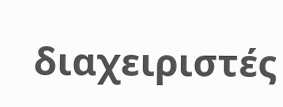διαχειριστές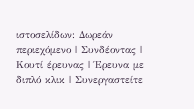ιστοσελίδων: Δωρεάν περιεχόμενο | Συνδέοντας | Κουτί έρευνας | Έρευνα με διπλό κλικ | Συνεργαστείτε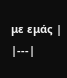με εμάς |
|---|